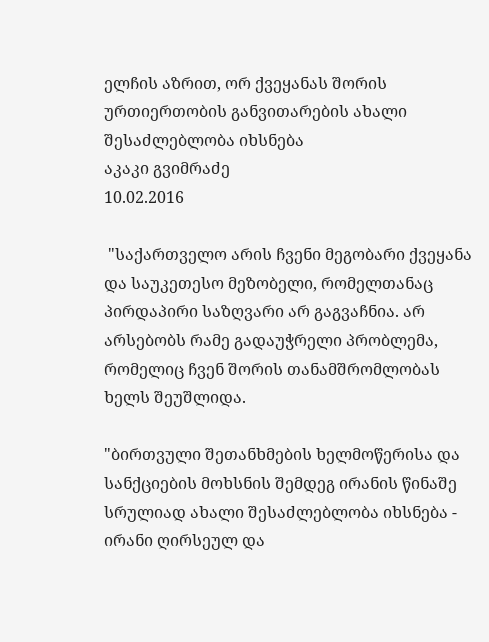ელჩის აზრით, ორ ქვეყანას შორის ურთიერთობის განვითარების ახალი შესაძლებლობა იხსნება
აკაკი გვიმრაძე
10.02.2016

 "საქართველო არის ჩვენი მეგობარი ქვეყანა და საუკეთესო მეზობელი, რომელთანაც პირდაპირი საზღვარი არ გაგვაჩნია. არ არსებობს რამე გადაუჭრელი პრობლემა, რომელიც ჩვენ შორის თანამშრომლობას ხელს შეუშლიდა.

"ბირთვული შეთანხმების ხელმოწერისა და სანქციების მოხსნის შემდეგ ირანის წინაშე სრულიად ახალი შესაძლებლობა იხსნება - ირანი ღირსეულ და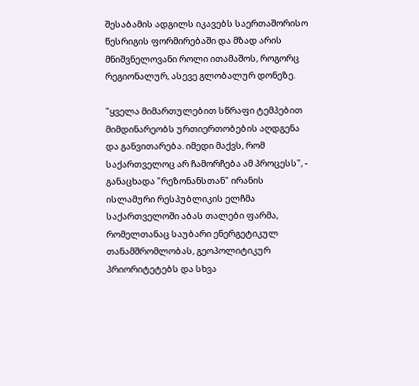შესაბამის ადგილს იკავებს საერთაშორისო წესრიგის ფორმირებაში და მზად არის მნიშვნელოვანი როლი ითამაშოს, როგორც რეგიონალურ, ასევე გლობალურ დონეზე.

"ყველა მიმართულებით სწრაფი ტემპებით მიმდინარეობს ურთიერთობების აღდგენა და განვითარება. იმედი მაქვს, რომ საქართველოც არ ჩამორჩება ამ პროცესს", - განაცხადა "რეზონანსთან" ირანის ისლამური რესპუბლიკის ელჩმა საქართველოში აბას თალები ფარმა, რომელთანაც საუბარი ენერგეტიკულ თანამშრომლობას, გეოპოლიტიკურ პრიორიტეტებს და სხვა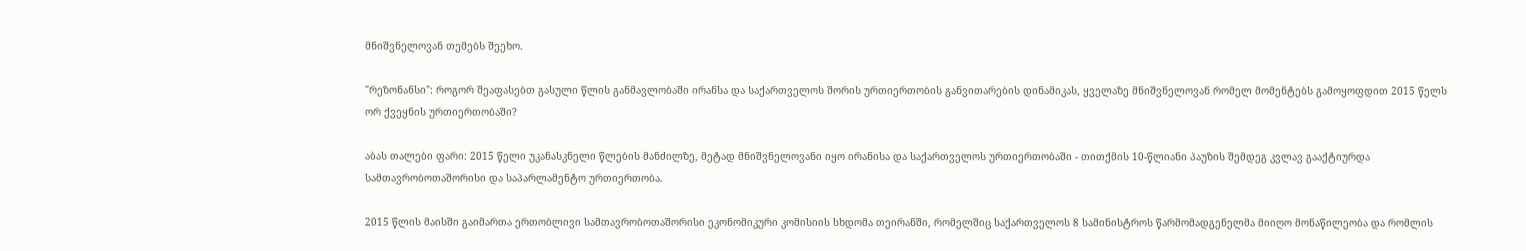მნიშვნელოვან თემებს შეეხო.

"რეზონანსი": როგორ შეაფასებთ გასული წლის განმავლობაში ირანსა და საქართველოს შორის ურთიერთობის განვითარების დინამიკას, ყველაზე მნიშვნელოვან რომელ მომენტებს გამოყოფდით 2015 წელს ორ ქვეყნის ურთიერთობაში?

აბას თალები ფარი: 2015 წელი უკანასკნელი წლების მანძილზე, მეტად მნიშვნელოვანი იყო ირანისა და საქართველოს ურთიერთობაში - თითქმის 10-წლიანი პაუზის შემდეგ კვლავ გააქტიურდა სამთავრობოთაშორისი და საპარლამენტო ურთიერთობა.

2015 წლის მაისში გაიმართა ერთობლივი სამთავრობოთაშორისი ეკონომიკური კომისიის სხდომა თეირანში, რომელშიც საქართველოს 8 სამინისტროს წარმომადგენელმა მიიღო მონაწილეობა და რომლის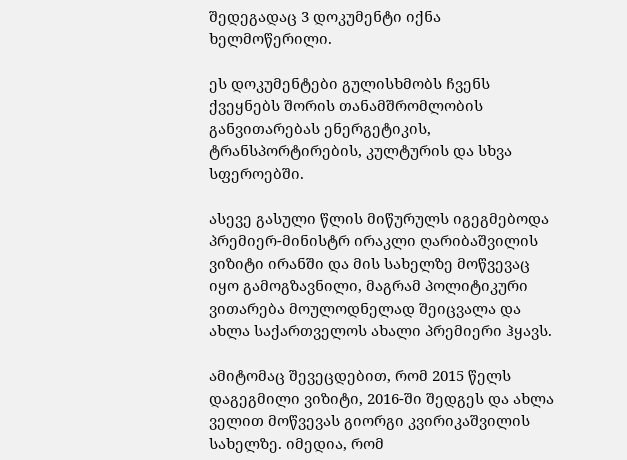შედეგადაც 3 დოკუმენტი იქნა ხელმოწერილი.

ეს დოკუმენტები გულისხმობს ჩვენს ქვეყნებს შორის თანამშრომლობის განვითარებას ენერგეტიკის, ტრანსპორტირების, კულტურის და სხვა სფეროებში.

ასევე გასული წლის მიწურულს იგეგმებოდა პრემიერ-მინისტრ ირაკლი ღარიბაშვილის ვიზიტი ირანში და მის სახელზე მოწვევაც იყო გამოგზავნილი, მაგრამ პოლიტიკური ვითარება მოულოდნელად შეიცვალა და ახლა საქართველოს ახალი პრემიერი ჰყავს.

ამიტომაც შევეცდებით, რომ 2015 წელს დაგეგმილი ვიზიტი, 2016-ში შედგეს და ახლა ველით მოწვევას გიორგი კვირიკაშვილის სახელზე. იმედია, რომ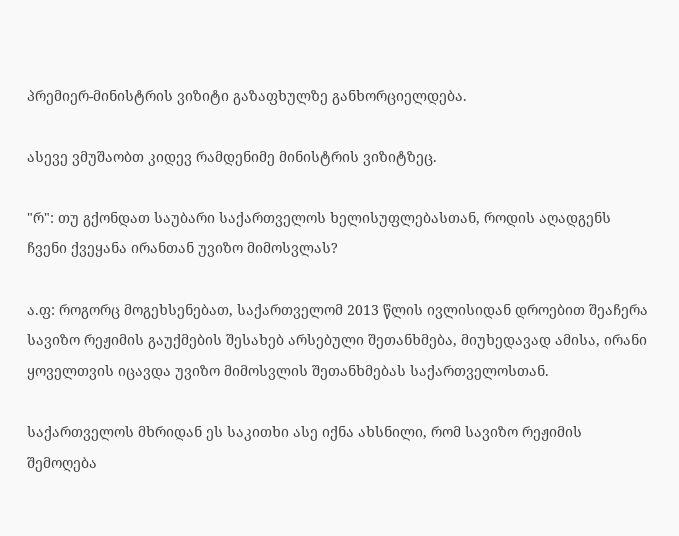პრემიერ-მინისტრის ვიზიტი გაზაფხულზე განხორციელდება.

ასევე ვმუშაობთ კიდევ რამდენიმე მინისტრის ვიზიტზეც.

"რ": თუ გქონდათ საუბარი საქართველოს ხელისუფლებასთან, როდის აღადგენს ჩვენი ქვეყანა ირანთან უვიზო მიმოსვლას?

ა.ფ: როგორც მოგეხსენებათ, საქართველომ 2013 წლის ივლისიდან დროებით შეაჩერა სავიზო რეჟიმის გაუქმების შესახებ არსებული შეთანხმება, მიუხედავად ამისა, ირანი ყოველთვის იცავდა უვიზო მიმოსვლის შეთანხმებას საქართველოსთან.

საქართველოს მხრიდან ეს საკითხი ასე იქნა ახსნილი, რომ სავიზო რეჟიმის შემოღება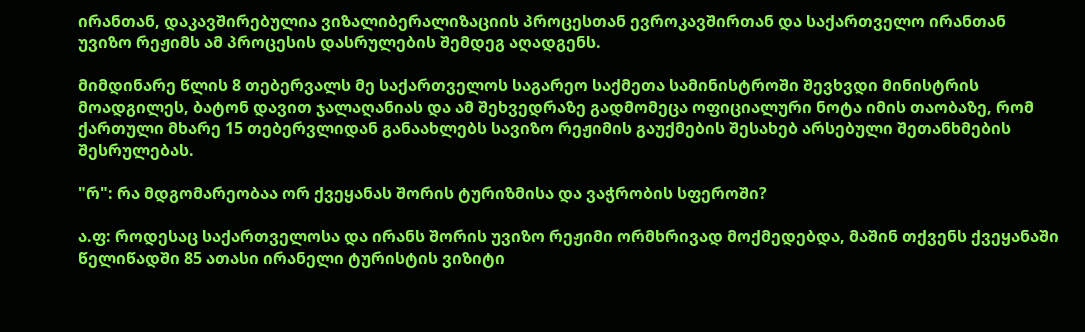ირანთან, დაკავშირებულია ვიზალიბერალიზაციის პროცესთან ევროკავშირთან და საქართველო ირანთან უვიზო რეჟიმს ამ პროცესის დასრულების შემდეგ აღადგენს.

მიმდინარე წლის 8 თებერვალს მე საქართველოს საგარეო საქმეთა სამინისტროში შევხვდი მინისტრის მოადგილეს, ბატონ დავით ჯალაღანიას და ამ შეხვედრაზე გადმომეცა ოფიციალური ნოტა იმის თაობაზე, რომ ქართული მხარე 15 თებერვლიდან განაახლებს სავიზო რეჟიმის გაუქმების შესახებ არსებული შეთანხმების შესრულებას.

"რ": რა მდგომარეობაა ორ ქვეყანას შორის ტურიზმისა და ვაჭრობის სფეროში?

ა.ფ: როდესაც საქართველოსა და ირანს შორის უვიზო რეჟიმი ორმხრივად მოქმედებდა, მაშინ თქვენს ქვეყანაში წელიწადში 85 ათასი ირანელი ტურისტის ვიზიტი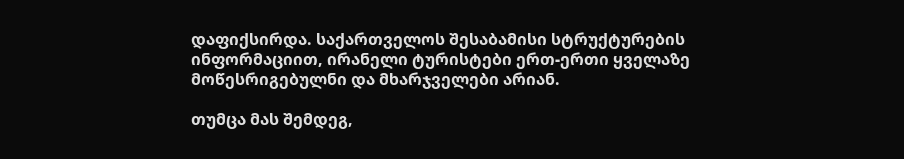დაფიქსირდა. საქართველოს შესაბამისი სტრუქტურების ინფორმაციით, ირანელი ტურისტები ერთ-ერთი ყველაზე მოწესრიგებულნი და მხარჯველები არიან.

თუმცა მას შემდეგ,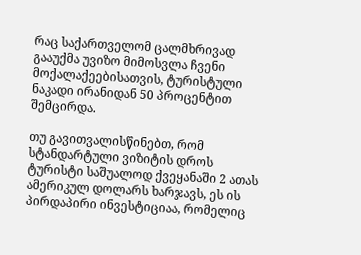რაც საქართველომ ცალმხრივად გააუქმა უვიზო მიმოსვლა ჩვენი მოქალაქეებისათვის, ტურისტული ნაკადი ირანიდან 50 პროცენტით შემცირდა.

თუ გავითვალისწინებთ, რომ სტანდარტული ვიზიტის დროს ტურისტი საშუალოდ ქვეყანაში 2 ათას ამერიკულ დოლარს ხარჯავს, ეს ის პირდაპირი ინვესტიციაა, რომელიც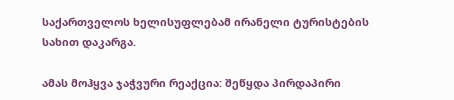საქართველოს ხელისუფლებამ ირანელი ტურისტების სახით დაკარგა.

ამას მოჰყვა ჯაჭვური რეაქცია: შეწყდა პირდაპირი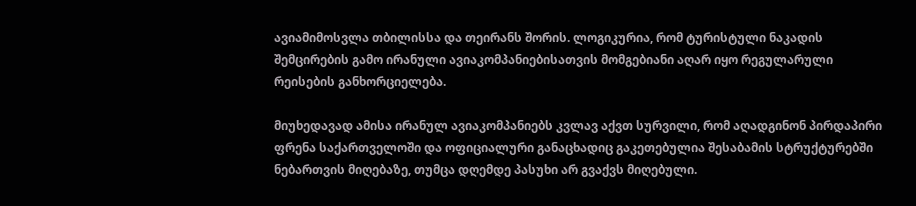ავიამიმოსვლა თბილისსა და თეირანს შორის. ლოგიკურია, რომ ტურისტული ნაკადის შემცირების გამო ირანული ავიაკომპანიებისათვის მომგებიანი აღარ იყო რეგულარული რეისების განხორციელება.

მიუხედავად ამისა ირანულ ავიაკომპანიებს კვლავ აქვთ სურვილი, რომ აღადგინონ პირდაპირი ფრენა საქართველოში და ოფიციალური განაცხადიც გაკეთებულია შესაბამის სტრუქტურებში ნებართვის მიღებაზე, თუმცა დღემდე პასუხი არ გვაქვს მიღებული.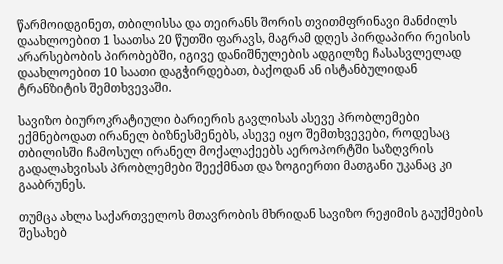წარმოიდგინეთ, თბილისსა და თეირანს შორის თვითმფრინავი მანძილს დაახლოებით 1 საათსა 20 წუთში ფარავს, მაგრამ დღეს პირდაპირი რეისის არარსებობის პირობებში, იგივე დანიშნულების ადგილზე ჩასასვლელად დაახლოებით 10 საათი დაგჭირდებათ, ბაქოდან ან ისტანბულიდან ტრანზიტის შემთხვევაში.

სავიზო ბიუროკრატიული ბარიერის გავლისას ასევე პრობლემები ექმნებოდათ ირანელ ბიზნესმენებს, ასევე იყო შემთხვევები, როდესაც თბილისში ჩამოსულ ირანელ მოქალაქეებს აეროპორტში საზღვრის გადალახვისას პრობლემები შეექმნათ და ზოგიერთი მათგანი უკანაც კი გააბრუნეს.

თუმცა ახლა საქართველოს მთავრობის მხრიდან სავიზო რეჟიმის გაუქმების შესახებ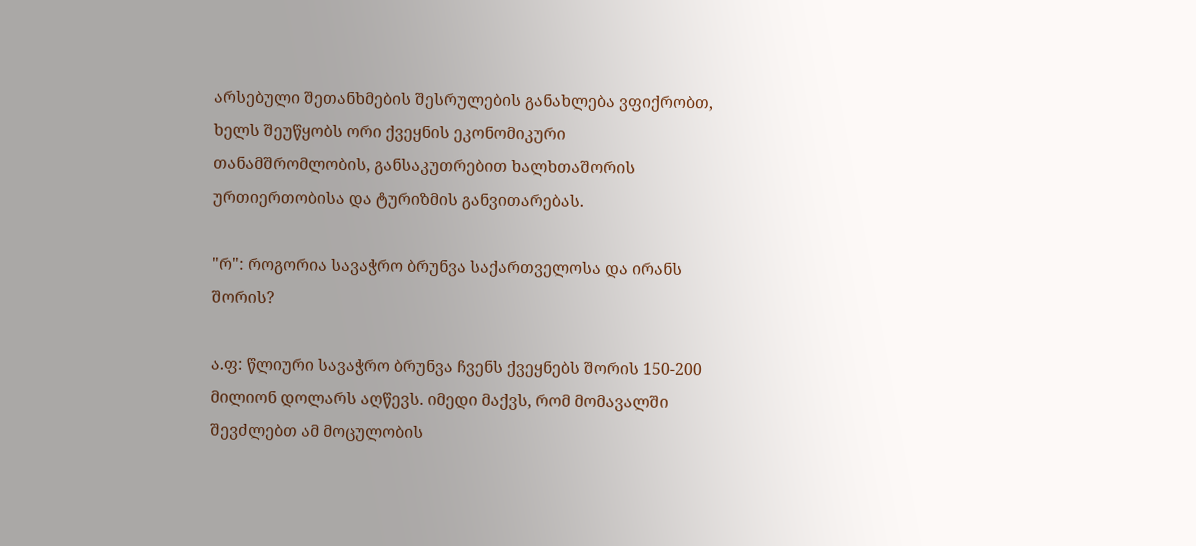არსებული შეთანხმების შესრულების განახლება ვფიქრობთ, ხელს შეუწყობს ორი ქვეყნის ეკონომიკური თანამშრომლობის, განსაკუთრებით ხალხთაშორის ურთიერთობისა და ტურიზმის განვითარებას.

"რ": როგორია სავაჭრო ბრუნვა საქართველოსა და ირანს შორის?

ა.ფ: წლიური სავაჭრო ბრუნვა ჩვენს ქვეყნებს შორის 150-200 მილიონ დოლარს აღწევს. იმედი მაქვს, რომ მომავალში შევძლებთ ამ მოცულობის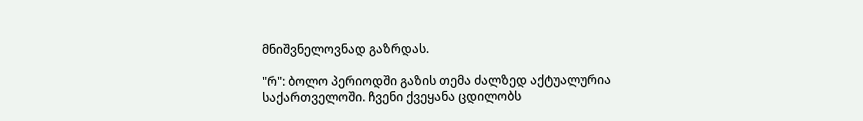მნიშვნელოვნად გაზრდას.

"რ": ბოლო პერიოდში გაზის თემა ძალზედ აქტუალურია საქართველოში. ჩვენი ქვეყანა ცდილობს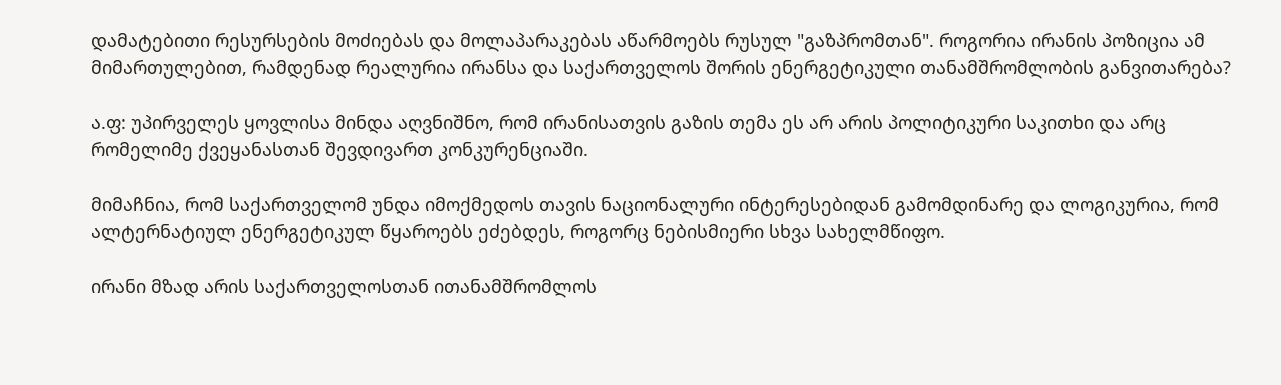დამატებითი რესურსების მოძიებას და მოლაპარაკებას აწარმოებს რუსულ "გაზპრომთან". როგორია ირანის პოზიცია ამ მიმართულებით, რამდენად რეალურია ირანსა და საქართველოს შორის ენერგეტიკული თანამშრომლობის განვითარება?

ა.ფ: უპირველეს ყოვლისა მინდა აღვნიშნო, რომ ირანისათვის გაზის თემა ეს არ არის პოლიტიკური საკითხი და არც რომელიმე ქვეყანასთან შევდივართ კონკურენციაში.

მიმაჩნია, რომ საქართველომ უნდა იმოქმედოს თავის ნაციონალური ინტერესებიდან გამომდინარე და ლოგიკურია, რომ ალტერნატიულ ენერგეტიკულ წყაროებს ეძებდეს, როგორც ნებისმიერი სხვა სახელმწიფო.

ირანი მზად არის საქართველოსთან ითანამშრომლოს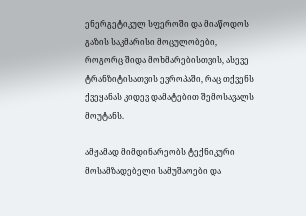ენერგეტიკულ სფეროში და მიაწოდოს გაზის საკმარისი მოცულობები, როგორც შიდა მოხმარებისთვის, ასევე ტრანზიტისათვის ევროპაში, რაც თქვენს ქვეყანას კიდევ დამატებით შემოსავალს მოუტანს.

ამჟამად მიმდინარეობს ტექნიკური მოსამზადებელი სამუშაოები და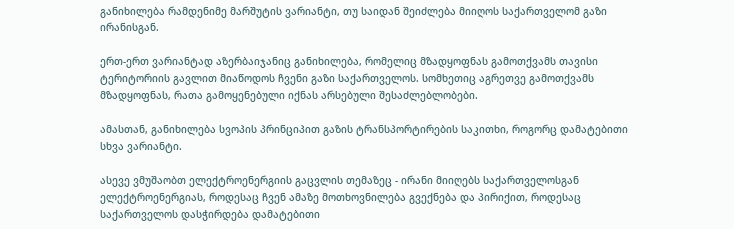განიხილება რამდენიმე მარშუტის ვარიანტი, თუ საიდან შეიძლება მიიღოს საქართველომ გაზი ირანისგან.

ერთ-ერთ ვარიანტად აზერბაიჯანიც განიხილება, რომელიც მზადყოფნას გამოთქვამს თავისი ტერიტორიის გავლით მიაწოდოს ჩვენი გაზი საქართველოს. სომხეთიც აგრეთვე გამოთქვამს მზადყოფნას, რათა გამოყენებული იქნას არსებული შესაძლებლობები.

ამასთან, განიხილება სვოპის პრინციპით გაზის ტრანსპორტირების საკითხი, როგორც დამატებითი სხვა ვარიანტი.

ასევე ვმუშაობთ ელექტროენერგიის გაცვლის თემაზეც - ირანი მიიღებს საქართველოსგან ელექტროენერგიას, როდესაც ჩვენ ამაზე მოთხოვნილება გვექნება და პირიქით, როდესაც საქართველოს დასჭირდება დამატებითი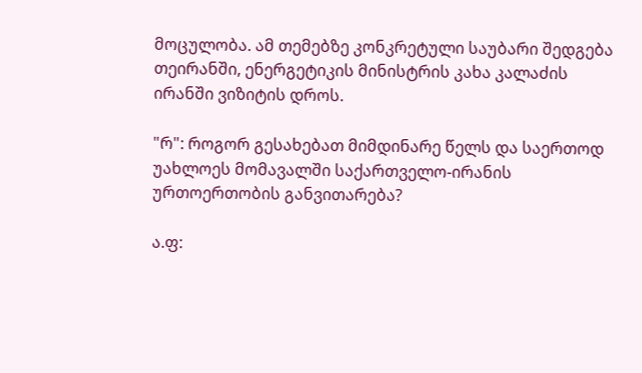მოცულობა. ამ თემებზე კონკრეტული საუბარი შედგება თეირანში, ენერგეტიკის მინისტრის კახა კალაძის ირანში ვიზიტის დროს.

"რ": როგორ გესახებათ მიმდინარე წელს და საერთოდ უახლოეს მომავალში საქართველო-ირანის ურთოერთობის განვითარება?

ა.ფ: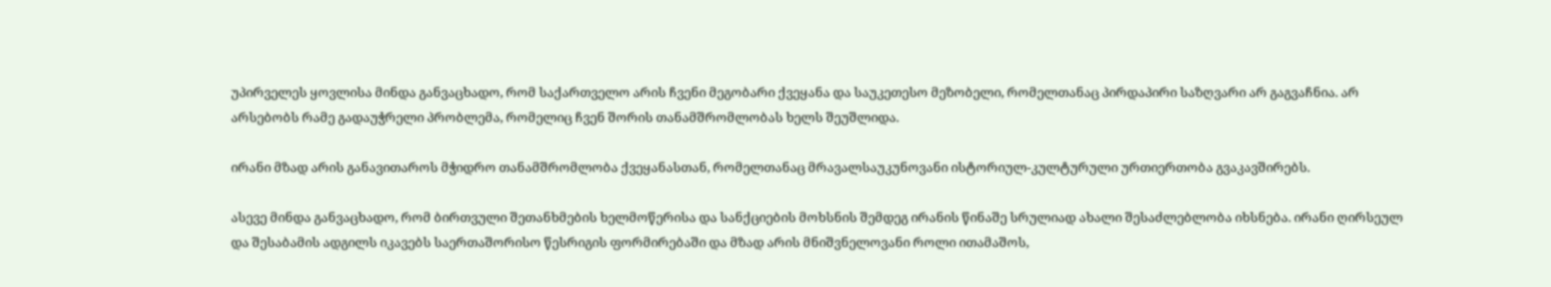უპირველეს ყოვლისა მინდა განვაცხადო, რომ საქართველო არის ჩვენი მეგობარი ქვეყანა და საუკეთესო მეზობელი, რომელთანაც პირდაპირი საზღვარი არ გაგვაჩნია. არ არსებობს რამე გადაუჭრელი პრობლემა, რომელიც ჩვენ შორის თანამშრომლობას ხელს შეუშლიდა.

ირანი მზად არის განავითაროს მჭიდრო თანამშრომლობა ქვეყანასთან, რომელთანაც მრავალსაუკუნოვანი ისტორიულ-კულტურული ურთიერთობა გვაკავშირებს.

ასევე მინდა განვაცხადო, რომ ბირთვული შეთანხმების ხელმოწერისა და სანქციების მოხსნის შემდეგ ირანის წინაშე სრულიად ახალი შესაძლებლობა იხსნება. ირანი ღირსეულ და შესაბამის ადგილს იკავებს საერთაშორისო წესრიგის ფორმირებაში და მზად არის მნიშვნელოვანი როლი ითამაშოს,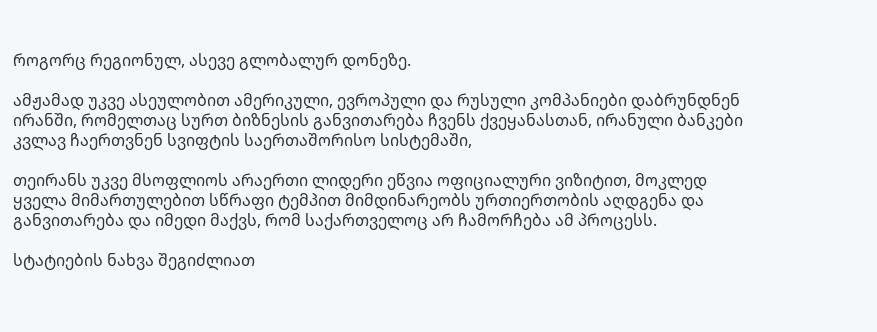როგორც რეგიონულ, ასევე გლობალურ დონეზე.

ამჟამად უკვე ასეულობით ამერიკული, ევროპული და რუსული კომპანიები დაბრუნდნენ ირანში, რომელთაც სურთ ბიზნესის განვითარება ჩვენს ქვეყანასთან, ირანული ბანკები კვლავ ჩაერთვნენ სვიფტის საერთაშორისო სისტემაში,

თეირანს უკვე მსოფლიოს არაერთი ლიდერი ეწვია ოფიციალური ვიზიტით, მოკლედ ყველა მიმართულებით სწრაფი ტემპით მიმდინარეობს ურთიერთობის აღდგენა და განვითარება და იმედი მაქვს, რომ საქართველოც არ ჩამორჩება ამ პროცესს.

სტატიების ნახვა შეგიძლიათ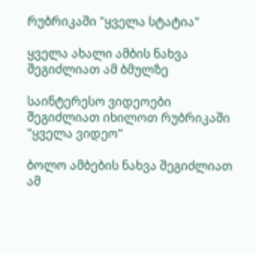რუბრიკაში "ყველა სტატია"

ყველა ახალი ამბის ნახვა შეგიძლიათ ამ ბმულზე

საინტერესო ვიდეოები შეგიძლიათ იხილოთ რუბრიკაში "ყველა ვიდეო"

ბოლო ამბების ნახვა შეგიძლიათ ამ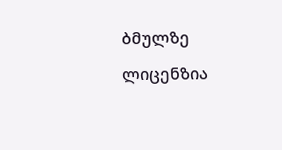ბმულზე

ლიცენზია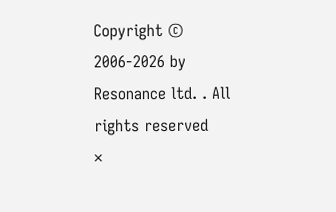Copyright © 2006-2026 by Resonance ltd. . All rights reserved
×